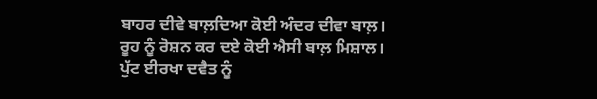ਬਾਹਰ ਦੀਵੇ ਬਾਲ਼ਦਿਆ ਕੋਈ ਅੰਦਰ ਦੀਵਾ ਬਾਲ਼।
ਰੂਹ ਨੂੰ ਰੋਸ਼ਨ ਕਰ ਦਏ ਕੋਈ ਐਸੀ ਬਾਲ਼ ਮਿਸ਼ਾਲ।
ਪੁੱਟ ਈਰਖਾ ਦਵੈਤ ਨੂੰ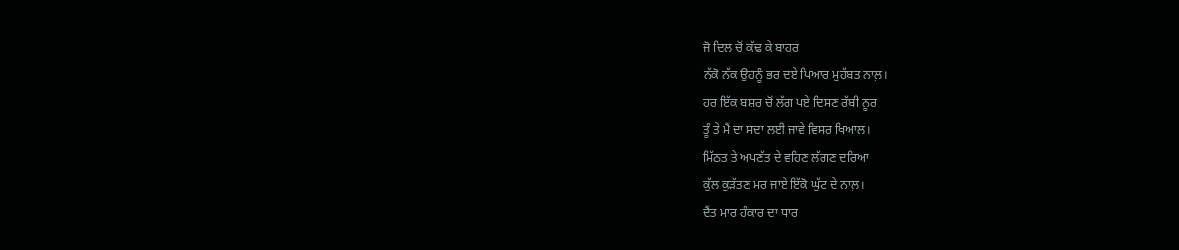ਜੋ ਦਿਲ ਚੋਂ ਕੱਢ ਕੇ ਬਾਹਰ
ਨੱਕੋ ਨੱਕ ਉਹਨੂੰ ਭਰ ਦਏ ਪਿਆਰ ਮੁਹੱਬਤ ਨਾਲ਼।
ਹਰ ਇੱਕ ਬਸ਼ਰ ਚੋਂ ਲੱਗ ਪਏ ਦਿਸਣ ਰੱਬੀ ਨੂਰ
ਤੂੰ ਤੇ ਮੈਂ ਦਾ ਸਦਾ ਲਈ ਜਾਵੇ ਵਿਸਰ ਖਿਆਲ।
ਮਿੱਠਤ ਤੇ ਅਪਣੱਤ ਦੇ ਵਹਿਣ ਲੱਗਣ ਦਰਿਆ
ਕੁੱਲ ਕੁੜੱਤਣ ਮਰ ਜਾਏ ਇੱਕੋ ਘੁੱਟ ਦੇ ਨਾਲ਼।
ਦੈਂਤ ਮਾਰ ਹੰਕਾਰ ਦਾ ਧਾਰ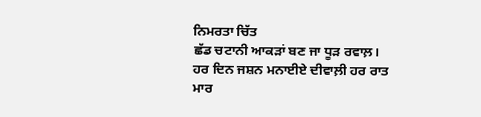ਨਿਮਰਤਾ ਚਿੱਤ
ਛੱਡ ਚਟਾਨੀ ਆਕੜਾਂ ਬਣ ਜਾ ਧੂੜ ਰਵਾਲ਼।
ਹਰ ਦਿਨ ਜਸ਼ਨ ਮਨਾਈਏ ਦੀਵਾਲ਼ੀ ਹਰ ਰਾਤ
ਮਾਰ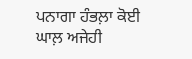ਪਨਾਗਾ ਹੰਭਲ਼ਾ ਕੋਈ ਘਾਲ਼ ਅਜੇਹੀ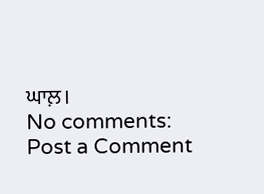ਘਾਲ਼।
No comments:
Post a Comment